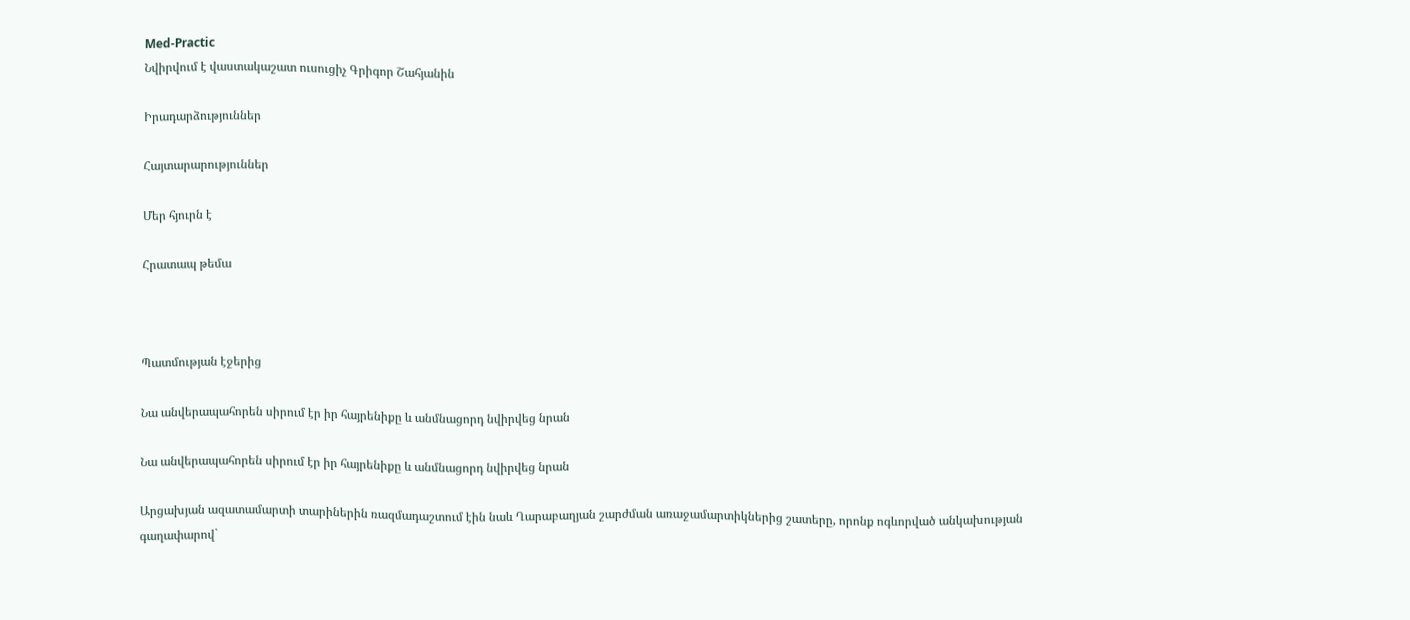Med-Practic
Նվիրվում է վաստակաշատ ուսուցիչ Գրիգոր Շահյանին

Իրադարձություններ

Հայտարարություններ

Մեր հյուրն է

Հրատապ թեմա



Պատմության էջերից

Նա անվերապահորեն սիրում էր իր հայրենիքը և անմնացորդ նվիրվեց նրան

Նա անվերապահորեն սիրում էր իր հայրենիքը և անմնացորդ նվիրվեց նրան

Արցախյան ազատամարտի տարիներին ռազմադաշտում էին նաև Ղարաբաղյան շարժման առաջամարտիկներից շատերը, որոնք ոգևորված անկախության գաղափարով`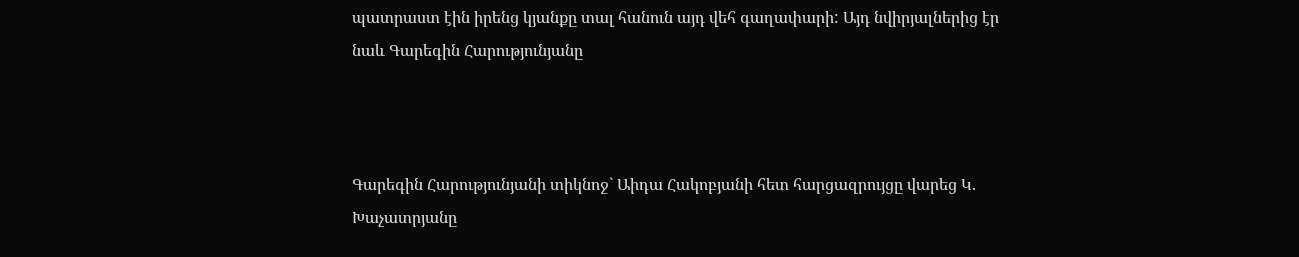պատրաստ էին իրենց կյանքը տալ հանուն այդ վեհ գաղափարի: Այդ նվիրյալներից էր նաև Գարեգին Հարությունյանը



Գարեգին Հարությունյանի տիկնոջ` Աիդա Հակոբյանի հետ հարցազրույցը վարեց Կ. Խաչատրյանը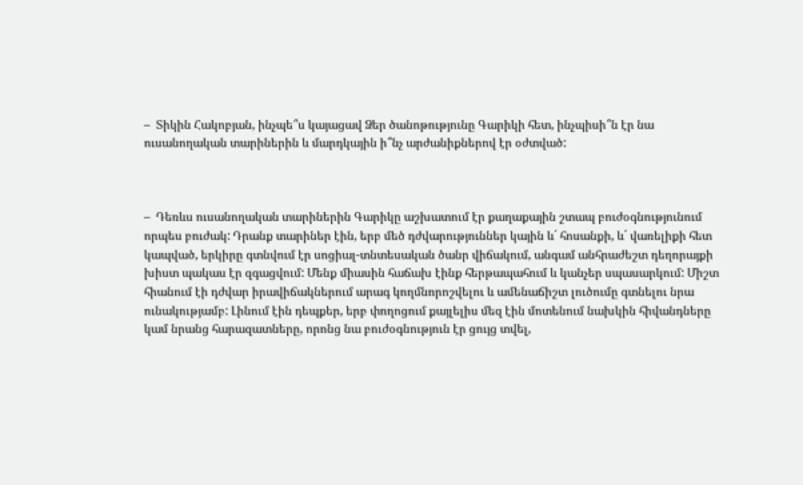–  Տիկին Հակոբյան, ինչպե՞ս կայացավ Ձեր ծանոթությունը Գարիկի հետ, ինչպիսի՞ն էր նա ուսանողական տարիներին և մարդկային ի՞նչ արժանիքներով էր օժտված:



–  Դեռևս ուսանողական տարիներին Գարիկը աշխատում էր քաղաքային շտապ բուժօգնությունում որպես բուժակ: Դրանք տարիներ էին, երբ մեծ դժվարություններ կային և´ հոսանքի, և´ վառելիքի հետ կապված, երկիրը գտնվում էր սոցիալ-տնտեսական ծանր վիճակում, անգամ անհրաժեշտ դեղորայքի խիստ պակաս էր զգացվում: Մենք միասին հաճախ էինք հերթապահում և կանչեր սպասարկում: Միշտ հիանում էի դժվար իրավիճակներում արագ կողմնորոշվելու և ամենաճիշտ լուծումը գտնելու նրա ունակությամբ: Լինում էին դեպքեր, երբ փողոցում քայլելիս մեզ էին մոտենում նախկին հիվանդները կամ նրանց հարազատները, որոնց նա բուժօգնություն էր ցույց տվել,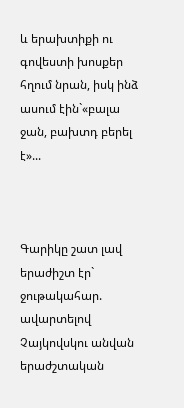և երախտիքի ու գովեստի խոսքեր հղում նրան, իսկ ինձ ասում էին`«բալա ջան, բախտդ բերել է»...



Գարիկը շատ լավ երաժիշտ էր` ջութակահար. ավարտելով Չայկովսկու անվան երաժշտական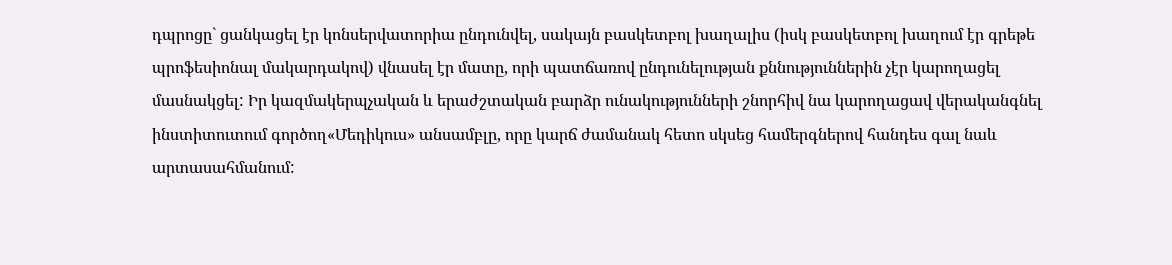դպրոցը` ցանկացել էր կոնսերվատորիա ընդունվել, սակայն բասկետբոլ խաղալիս (իսկ բասկետբոլ խաղում էր գրեթե պրոֆեսիոնալ մակարդակով) վնասել էր մատը, որի պատճառով ընդունելության քննություններին չէր կարողացել մասնակցել: Իր կազմակերպչական և երաժշտական բարձր ունակությունների շնորհիվ նա կարողացավ վերականգնել ինստիտուտում գործող«Մեդիկուս» անսամբլը, որը կարճ ժամանակ հետո սկսեց համերգներով հանդես գալ նաև արտասահմանում: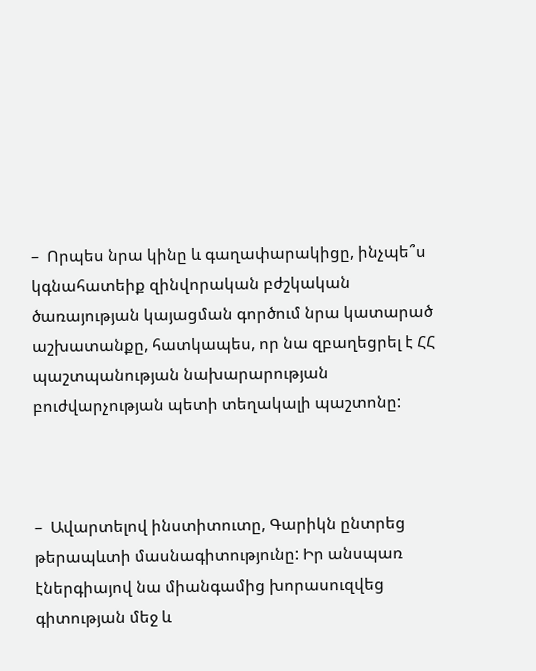–  Որպես նրա կինը և գաղափարակիցը, ինչպե՞ս կգնահատեիք զինվորական բժշկական ծառայության կայացման գործում նրա կատարած աշխատանքը, հատկապես, որ նա զբաղեցրել է ՀՀ պաշտպանության նախարարության բուժվարչության պետի տեղակալի պաշտոնը:



–  Ավարտելով ինստիտուտը, Գարիկն ընտրեց թերապևտի մասնագիտությունը: Իր անսպառ էներգիայով նա միանգամից խորասուզվեց գիտության մեջ և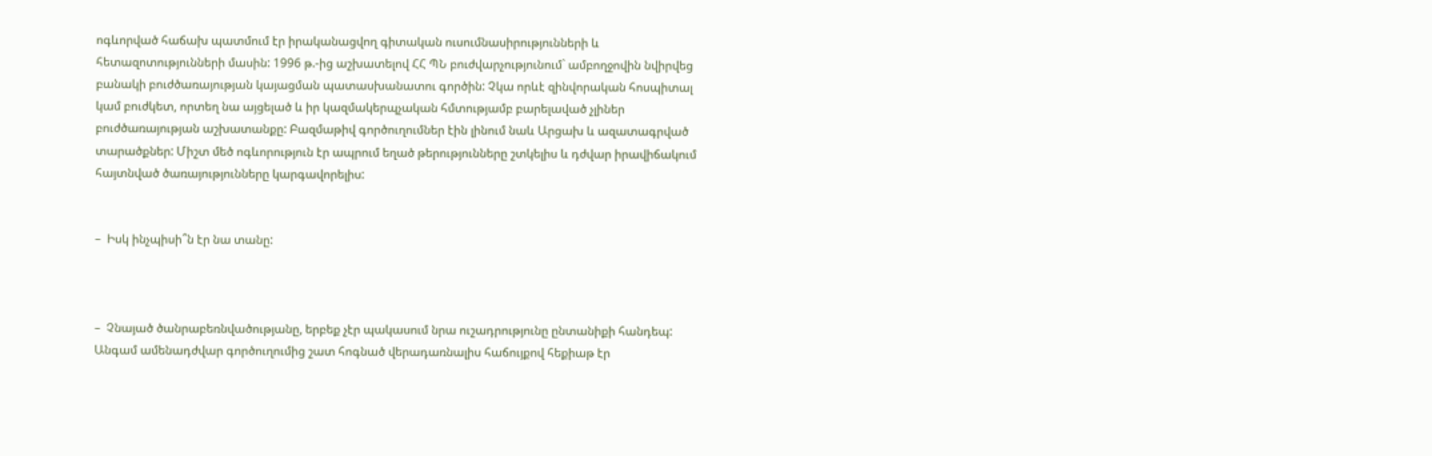ոգևորված հաճախ պատմում էր իրականացվող գիտական ուսումնասիրությունների և հետազոտությունների մասին: 1996 թ.-ից աշխատելով ՀՀ ՊՆ բուժվարչությունում` ամբողջովին նվիրվեց բանակի բուժծառայության կայացման պատասխանատու գործին: Չկա որևէ զինվորական հոսպիտալ կամ բուժկետ, որտեղ նա այցելած և իր կազմակերպչական հմտությամբ բարելաված չլիներ բուժծառայության աշխատանքը: Բազմաթիվ գործուղումներ էին լինում նաև Արցախ և ազատագրված տարածքներ: Միշտ մեծ ոգևորություն էր ապրում եղած թերությունները շտկելիս և դժվար իրավիճակում հայտնված ծառայությունները կարգավորելիս:


–  Իսկ ինչպիսի՞ն էր նա տանը:



–  Չնայած ծանրաբեռնվածությանը, երբեք չէր պակասում նրա ուշադրությունը ընտանիքի հանդեպ: Անգամ ամենադժվար գործուղումից շատ հոգնած վերադառնալիս հաճույքով հեքիաթ էր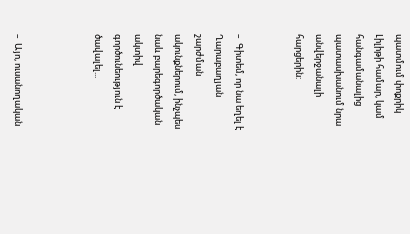պատմում փոքրիկ Լիլիթի համար, կամ հանգամանալից պատասխանում նրա անվերջանալի հարցերին:


–  Գիտեմ, որ նա եղել է Ղարաբաղյան շարժման ակունքներում, ինչպես նաև բարեգործական ակտիվ գործունեություն է ծավալել...



–  Այո, ուսանողական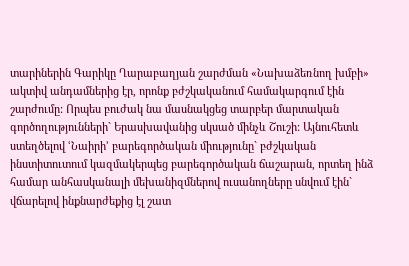տարիներին Գարիկը Ղարաբաղյան շարժման «Նախաձեռնող խմբի» ակտիվ անդամներից էր, որոնք բժշկականում համակարգում էին շարժումը: Որպես բուժակ նա մասնակցեց տարբեր մարտական գործողությունների` Երասխավանից սկսած մինչև Շուշի: Այնուհետև ստեղծելով ՙՆաիրի՚ բարեգործական միությունը` բժշկական ինստիտուտում կազմակերպեց բարեգործական ճաշարան, որտեղ ինձ համար անհասկանալի մեխանիզմներով ուսանողները սնվում էին` վճարելով ինքնարժեքից էլ շատ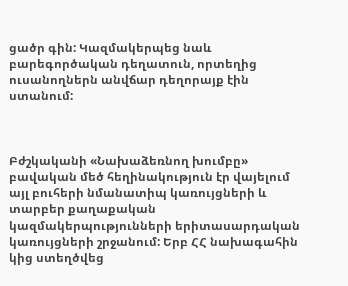ցածր գին: Կազմակերպեց նաև բարեգործական դեղատուն, որտեղից ուսանողներն անվճար դեղորայք էին ստանում:



Բժշկականի «Նախաձեռնող խումբը» բավական մեծ հեղինակություն էր վայելում այլ բուհերի նմանատիպ կառույցների և տարբեր քաղաքական կազմակերպությունների երիտասարդական կառույցների շրջանում: Երբ ՀՀ նախագահին կից ստեղծվեց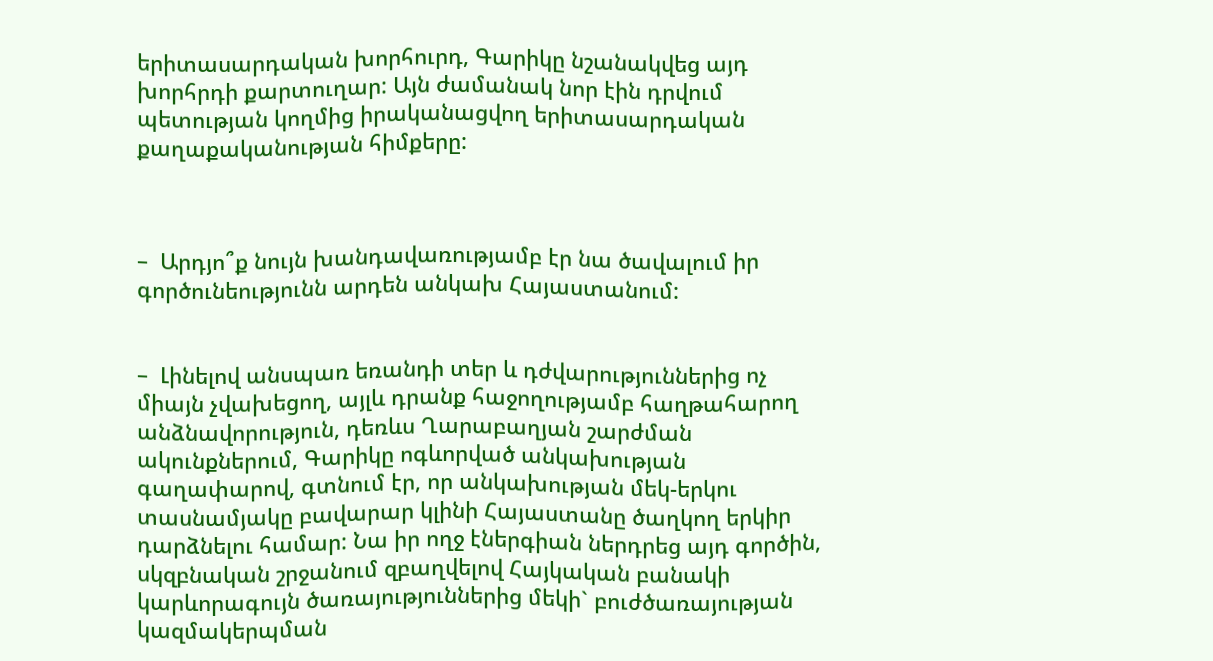երիտասարդական խորհուրդ, Գարիկը նշանակվեց այդ խորհրդի քարտուղար: Այն ժամանակ նոր էին դրվում պետության կողմից իրականացվող երիտասարդական քաղաքականության հիմքերը:



–  Արդյո՞ք նույն խանդավառությամբ էր նա ծավալում իր գործունեությունն արդեն անկախ Հայաստանում:


–  Լինելով անսպառ եռանդի տեր և դժվարություններից ոչ միայն չվախեցող, այլև դրանք հաջողությամբ հաղթահարող անձնավորություն, դեռևս Ղարաբաղյան շարժման ակունքներում, Գարիկը ոգևորված անկախության գաղափարով, գտնում էր, որ անկախության մեկ-երկու տասնամյակը բավարար կլինի Հայաստանը ծաղկող երկիր դարձնելու համար: Նա իր ողջ էներգիան ներդրեց այդ գործին, սկզբնական շրջանում զբաղվելով Հայկական բանակի կարևորագույն ծառայություններից մեկի` բուժծառայության կազմակերպման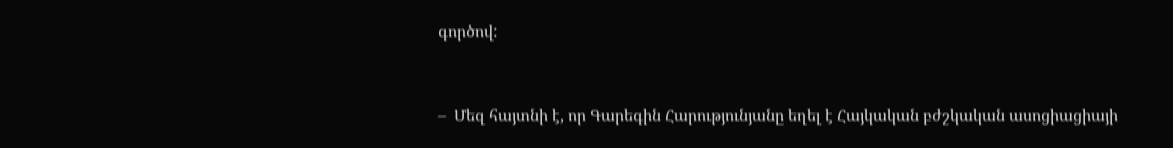գործով:



–  Մեզ հայտնի է, որ Գարեգին Հարությունյանը եղել է Հայկական բժշկական ասոցիացիայի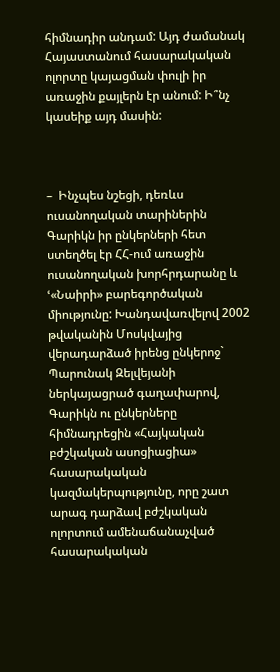հիմնադիր անդամ: Այդ ժամանակ Հայաստանում հասարակական ոլորտը կայացման փուլի իր առաջին քայլերն էր անում: Ի՞նչ կասեիք այդ մասին:



–  Ինչպես նշեցի, դեռևս ուսանողական տարիներին Գարիկն իր ընկերների հետ ստեղծել էր ՀՀ-ում առաջին ուսանողական խորհրդարանը և ՙ«Նաիրի» բարեգործական միությունը: Խանդավառվելով 2002 թվականին Մոսկվայից վերադարձած իրենց ընկերոջ` Պարունակ Զելվեյանի ներկայացրած գաղափարով, Գարիկն ու ընկերները հիմնադրեցին «Հայկական բժշկական ասոցիացիա» հասարակական կազմակերպությունը, որը շատ արագ դարձավ բժշկական ոլորտում ամենաճանաչված հասարակական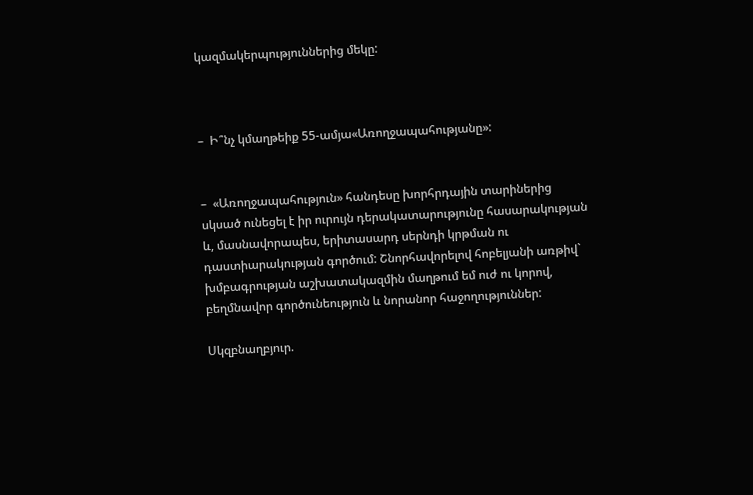կազմակերպություններից մեկը:



–  Ի՞նչ կմաղթեիք 55-ամյա«Առողջապահությանը»:


–  «Առողջապահություն» հանդեսը խորհրդային տարիներից սկսած ունեցել է իր ուրույն դերակատարությունը հասարակության և, մասնավորապես, երիտասարդ սերնդի կրթման ու դաստիարակության գործում: Շնորհավորելով հոբելյանի առթիվ` խմբագրության աշխատակազմին մաղթում եմ ուժ ու կորով, բեղմնավոր գործունեություն և նորանոր հաջողություններ:

Սկզբնաղբյուր.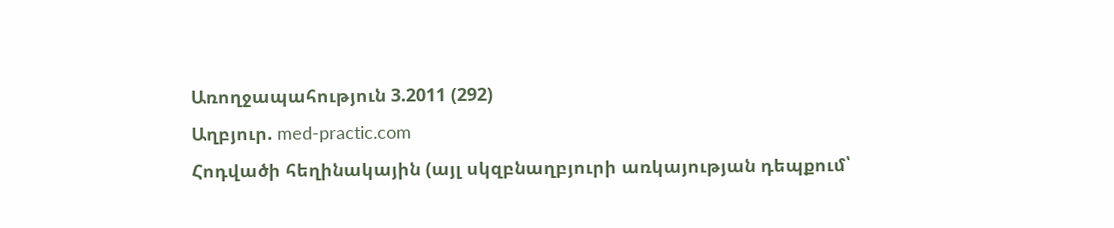Առողջապահություն 3.2011 (292)
Աղբյուր. med-practic.com
Հոդվածի հեղինակային (այլ սկզբնաղբյուրի առկայության դեպքում՝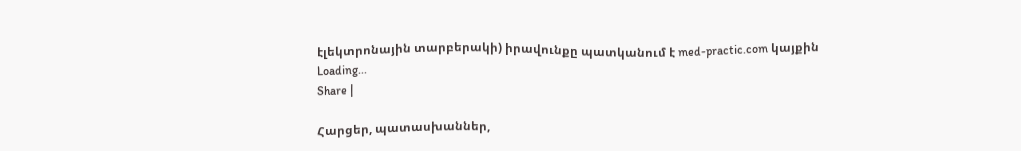էլեկտրոնային տարբերակի) իրավունքը պատկանում է med-practic.com կայքին
Loading...
Share |

Հարցեր, պատասխաններ,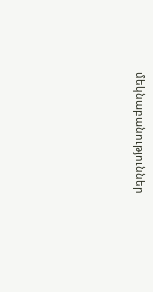մեկնաբանություններ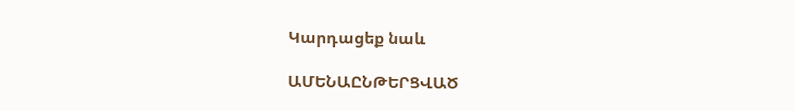Կարդացեք նաև

ԱՄԵՆԱԸՆԹԵՐՑՎԱԾ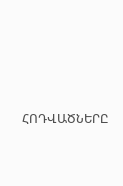ՀՈԴՎԱԾՆԵՐԸ